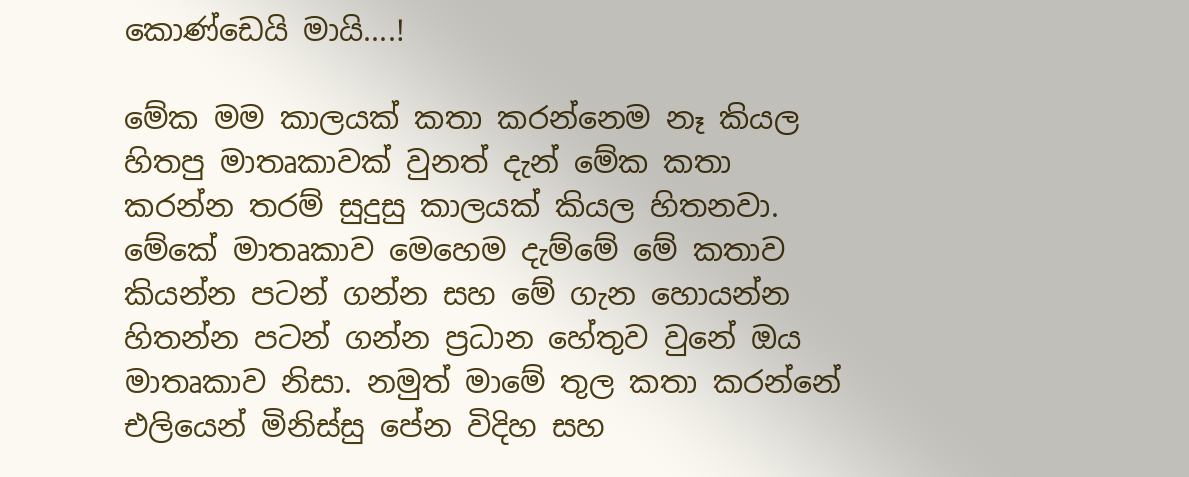කොණ්ඩෙයි මායි....!

මේක මම කාලයක් කතා කරන්නෙම නෑ කියල හිතපු මාතෘකාවක් වුනත් දැන් මේක කතා කරන්න තරම් සුදුසු කාලයක් කියල හිතනවා. මේකේ මාතෘකාව මෙහෙම දැම්මේ මේ කතාව කියන්න පටන් ගන්න සහ මේ ගැන හොයන්න හිතන්න පටන් ගන්න ප්‍රධාන හේතුව වුනේ ඔය මාතෘකාව නිසා. නමුත් මාමේ තුල කතා කරන්නේ එලියෙන් මිනිස්සු පේන විදිහ සහ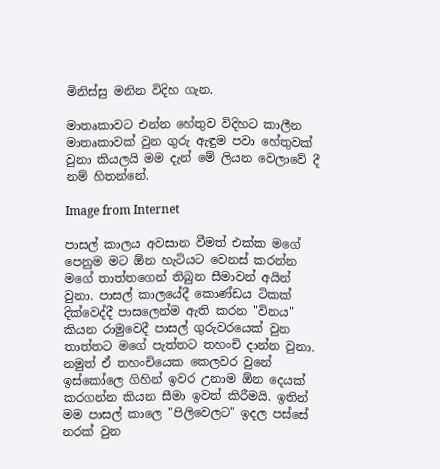මිනිස්සු මනින විදිහ ගැන.

මාතෘකාවට එන්න හේතුව විදිහට කාලීන මාතෘකාවක් වුන ගුරු ඇඳුම පවා හේතුවක් වුනා කියලයි මම දැන් මේ ලියන වෙලාවේ දී නම් හිතන්නේ.

Image from Internet

පාසල් කාලය අවසාන වීමත් එක්ක මගේ පෙනුම මට ඕන හැටියට වෙනස් කරන්න මගේ තාත්තගෙන් තිබුන සීමාවන් අයින් වුනා. පාසල් කාලයේදී කොණ්ඩය ටිකක් දික්වෙද්දී පාසලෙන්ම ඇති කරන "විනය" කියන රාමුවෙදී පාසල් ගුරුවරයෙක් වුන තාත්තට මගේ පැත්තට තහංචි දාන්න වුනා. නමුත් ඒ තහංචියෙක කෙලවර වුනේ ඉස්කෝලෙ ගිහින් ඉවර උනාම ඕන දෙයක් කරගන්න කියන සීමා ඉවත් කිරීමයි. ඉතින් මම පාසල් කාලෙ "පිලිවෙලට" ඉදල පස්සේ නරක් වුන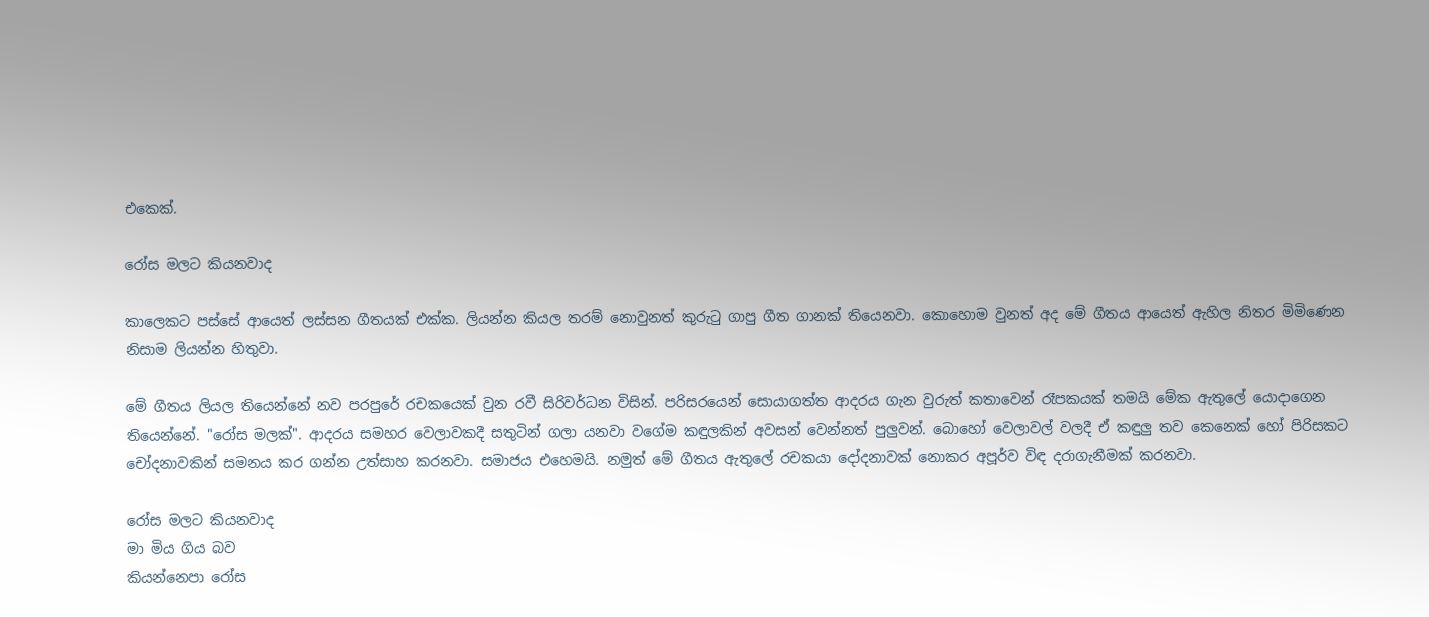එකෙක්.

රෝස මලට කියනවාද

කාලෙකට පස්සේ ආයෙත් ලස්සන ගීතයක් එක්ක. ලියන්න කියල තරම් නොවුනත් කුරුටු ගාපු ගීත ගානක් තියෙනවා. කොහොම වුනත් අද මේ ගීතය ආයෙත් ඇහිල නිතර මිමිණෙන නිසාම ලියන්න හිතුවා.

මේ ගීතය ලියල තියෙන්නේ නව පරපුරේ රචකයෙක් වුන රවී සිරිවර්ධන විසින්. පරිසරයෙන් සොයාගත්ත ආදරය ගැන වුරුත් කතාවෙන් රෑපකයක් තමයි මේක ඇතුලේ යොදාගෙන තියෙන්නේ. "රෝස මලක්". ආදරය සමහර වෙලාවකදී සතුටින් ගලා යනවා වගේම කඳුලකින් අවසන් වෙන්නත් පුලුවන්. බොහෝ වෙලාවල් වලදී ඒ කඳුලු තව කෙනෙක් හෝ පිරිසකට චෝදනාවකින් සමනය කර ගන්න උත්සාහ කරනවා. සමාජය එහෙමයි. නමුත් මේ ගීතය ඇතුලේ රචකයා දෝදනාවක් නොකර අපූර්ව විඳ දරාගැනීමක් කරනවා.

රෝස මලට කියනවාද
මා මිය ගිය බව
කියන්නෙපා රෝස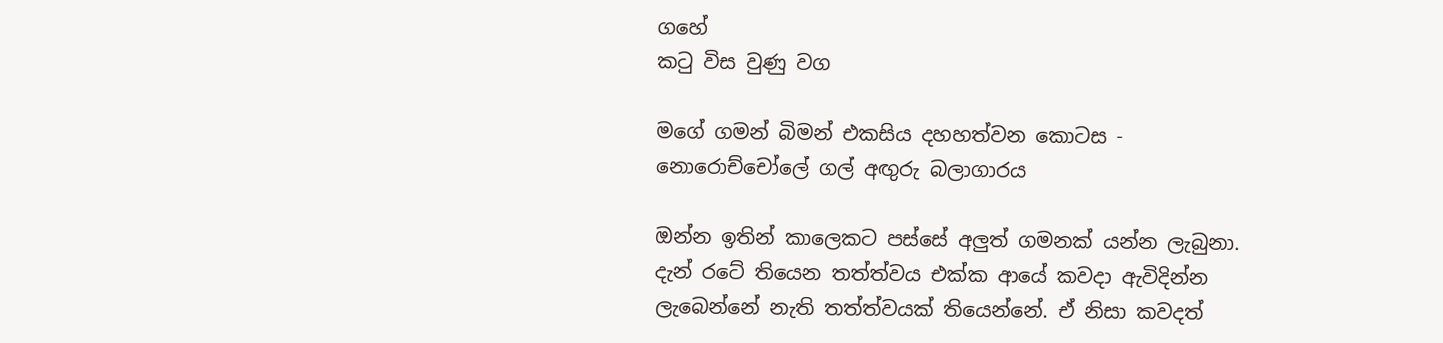ගහේ
කටු විස වුණු වග

මගේ ගමන් බිමන් එකසිය දහහත්වන කොටස - නොරොච්චෝලේ ගල් අඟුරු බලාගාරය

ඔන්න ඉතින් කාලෙකට පස්සේ අලුත් ගමනක් යන්න ලැබුනා. දැන් රටේ තියෙන තත්ත්වය එක්ක ආයේ කවදා ඇවිදින්න ලැබෙන්නේ නැති තත්ත්වයක් තියෙන්නේ. ඒ නිසා කවදත්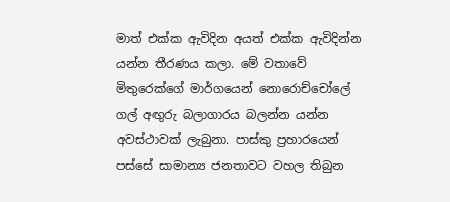මාත් එක්ක ඇවිදින අයත් එක්ක ඇවිදින්න යන්න තීරණය කලා. මේ වතාවේ මිතුරෙක්ගේ මාර්ගයෙන් නොරොච්චෝලේ ගල් අඟුරු බලාගාරය බලන්න යන්න අවස්ථාවක් ලැබුනා. පාස්කු ප්‍රහාරයෙන් පස්සේ සාමාන්‍ය ජනතාවට වහල තිබුන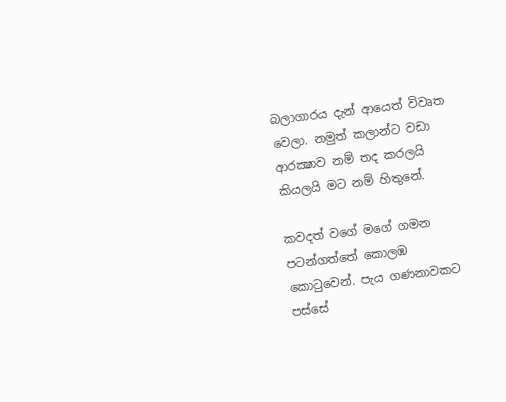බලාගාරය දැන් ආයෙත් විවෘත වෙලා. නමුත් කලාන්ට වඩා ආරක්‍ෂාව නම් තද කරලයි කියලයි මට නම් හිතුනේ.

කවදත් වගේ මගේ ගමන පටන්ගත්තේ කොලඹ කොටුවෙන්. පැය ගණනාවකට පස්සේ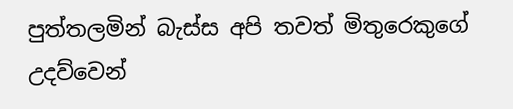පුත්තලමින් බැස්ස අපි තවත් මිතුරෙකුගේ උදව්වෙන්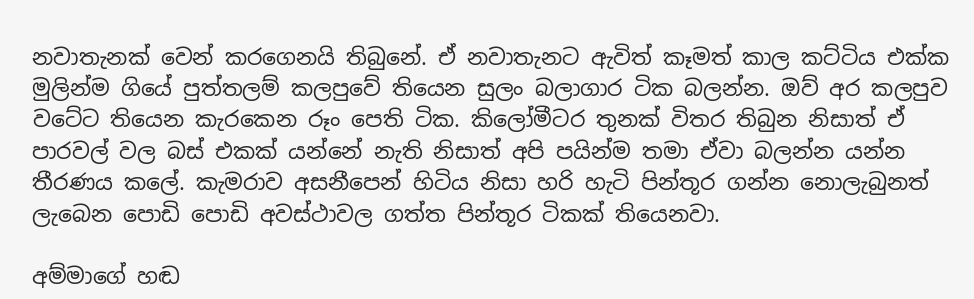නවාතැනක් වෙන් කරගෙනයි තිබුනේ. ඒ නවාතැනට ඇවිත් කෑමත් කාල කට්ටිය එක්ක මුලින්ම ගියේ පුත්තලම් කලපුවේ තියෙන සුලං බලාගාර ටික බලන්න. ඔව් අර කලපුව වටේට තියෙන කැරකෙන රූං පෙති ටික. කිලෝමීටර තුනක් විතර තිබුන නිසාත් ඒ පාරවල් වල බස් එකක් යන්නේ නැති නිසාත් අපි පයින්ම තමා ඒවා බලන්න යන්න තීරණය කලේ. කැමරාව අසනීපෙන් හිටිය නිසා හරි හැටි පින්තූර ගන්න නොලැබුනත් ලැබෙන පොඩි පොඩි අවස්ථාවල ගත්ත පින්තූර ටිකක් තියෙනවා.

අම්මාගේ හඬ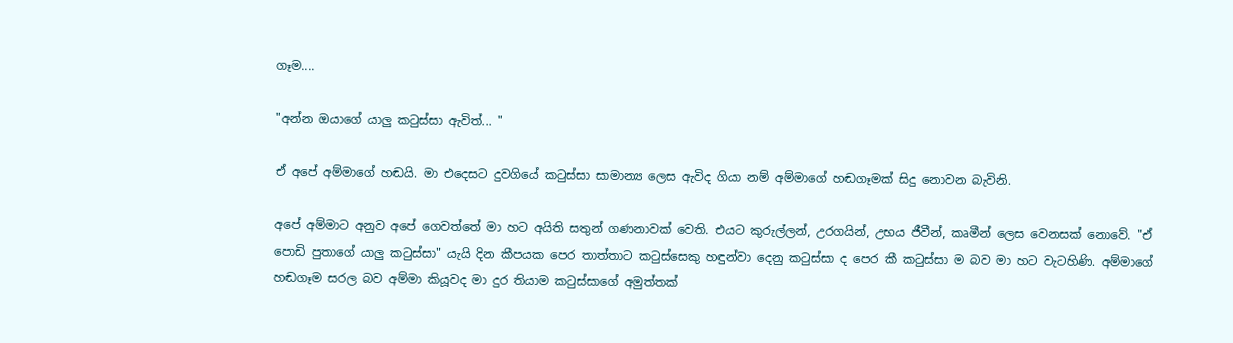ගෑම....

"අන්න ඔයාගේ යාලු කටුස්සා ඇවිත්... "

ඒ අපේ අම්මාගේ හඬයි. මා එදෙසට දුවගියේ කටුස්සා සාමාන්‍ය ලෙස ඇවිද ගියා නම් අම්මාගේ හඬගෑමක් සිදු නොවන බැවිනි.

අපේ අම්මාට අනුව අපේ ගෙවත්තේ මා හට අයිති සතුන් ගණනාවක් වෙති. එයට කුරුල්ලන්, උරගයින්, උභය ජීවීන්, කෘමීන් ලෙස වෙනසක් නොවේ. "ඒ පොඩි පුතාගේ යාලු කටුස්සා" යැයි දින කීපයක පෙර තාත්තාට කටුස්සෙකු හඳුන්වා දෙනු කටුස්සා ද පෙර කී කටුස්සා ම බව මා හට වැටහිණි. අම්මාගේ හඬගෑම සරල බව අම්මා කියූවද මා දුර තියාම කටුස්සාගේ අමුත්තක්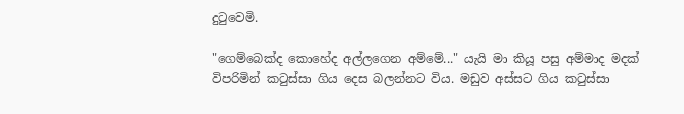දුටුවෙමි.

"ගෙම්බෙක්ද කොහේද අල්ලගෙන අම්මේ..." යැයි මා කියූ පසු අම්මාද මදක් විපරිමින් කටුස්සා ගිය දෙස බලන්නට විය. මඩුව අස්සට ගිය කටුස්සා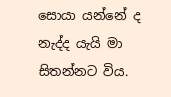සොයා යන්නේ ද නැද්ද යැයි මා සිතන්නට විය.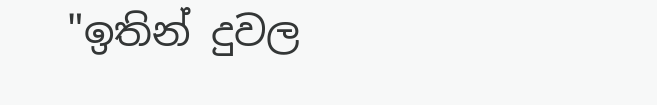"ඉතින් දුවල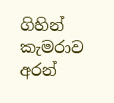ගිහින් කැමරාව අරන්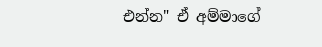එන්න" ඒ අම්මාගේ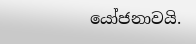යෝජනාවයි.